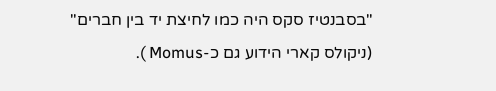"בסבנטיז סקס היה כמו לחיצת יד בין חברים"
(ניקולס קארי הידוע גם כ-Momus ).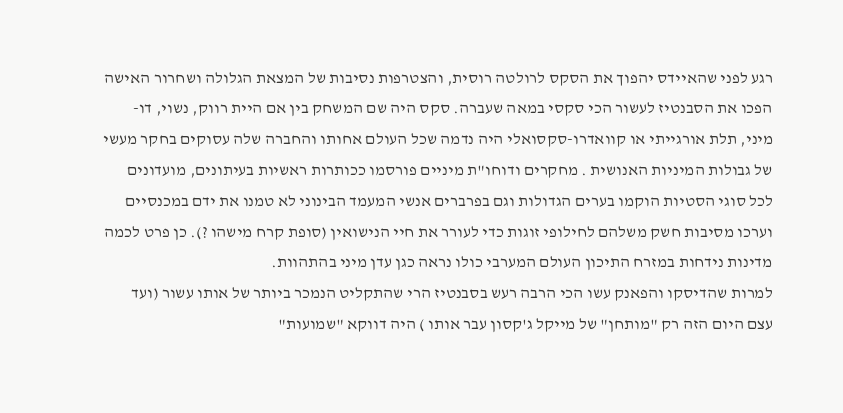רגע לפני שהאיידס יהפוך את הסקס לרולטה רוסית, והצטרפות נסיבות של המצאת הגלולה ושחרור האישה הפכו את הסבנטיז לעשור הכי סקסי במאה שעברה. סקס היה שם המשחק בין אם היית רווק, נשוי, דו- מיני, תלת אורגייתי או קוואדרו-סקסואלי היה נדמה שכל העולם אחותו והחברה שלה עסוקים בחקר מעשי של גבולות המיניות האנושית . מחקרים ודוחו"ת מיניים פורסמו ככותרות ראשיות בעיתונים, מועדונים לכל סוגי הסטיות הוקמו בערים הגדולות וגם בפרברים אנשי המעמד הבינוני לא טמנו את ידם במכנסיים וערכו מסיבות חשק משלהם לחילופי זוגות כדי לעורר את חיי הנישואין (סופת קרח מישהו ?). כן פרט לכמה מדינות נידחות במזרח התיכון העולם המערבי כולו נראה כגן עדן מיני בהתהוות.
למרות שהדיסקו והפאנק עשו הכי הרבה רעש בסבנטיז הרי שהתקליט הנמכר ביותר של אותו עשור (ועד עצם היום הזה רק "מותחן" של מייקל ג'קסון עבר אותו ) היה דווקא "שמועות"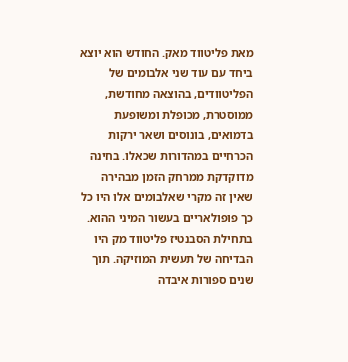מאת פליטווד מאק. החודש הוא יוצא ביחד עם עוד שני אלבומים של הפליטוודים, בהוצאה מחודשת, ממוסטרת, מכופלת ומשופעת בדמואים, בונוסים ושאר ירקות הכרחיים במהדורות שכאלו. בחינה מדוקדקת ממרחק הזמן מבהירה שאין זה מקרי שאלבומים אלו היו כל כך פופולאריים בעשור המיני ההוא.
בתחילת הסבנטיז פליטווד מק היו הבדיחה של תעשית המוזיקה. תוך שנים ספורות איבדה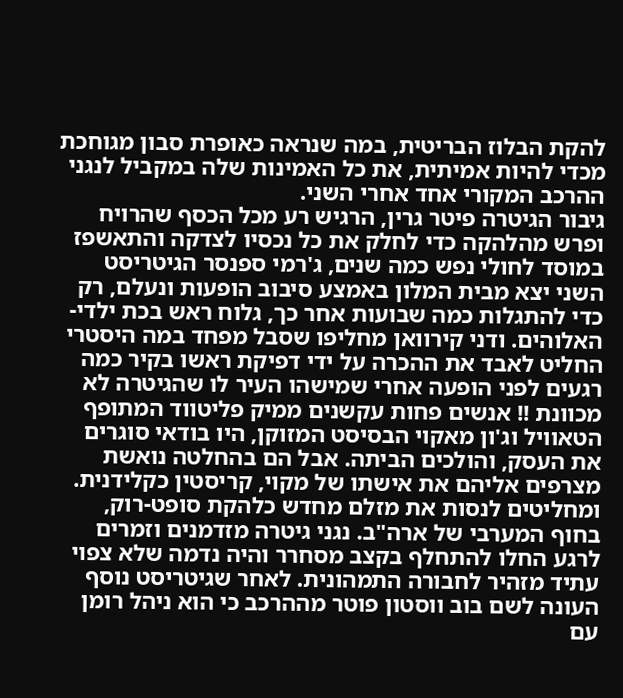להקת הבלוז הבריטית, במה שנראה כאופרת סבון מגוחכת מכדי להיות אמיתית, את כל האמינות שלה במקביל לנגני ההרכב המקורי אחד אחרי השני.
גיבור הגיטרה פיטר גרין, הרגיש רע מכל הכסף שהרויח ופרש מהלהקה כדי לחלק את כל נכסיו לצדקה והתאשפז במוסד לחולי נפש כמה שנים, ג'רמי ספנסר הגיטריסט השני יצא מבית המלון באמצע סיבוב הופעות ונעלם, רק כדי להתגלות כמה שבועות אחר כך, גלוח ראש בכת ילדי-האלוהים. ודני קירוואן מחליפו שסבל מפחד במה היסטרי החליט לאבד את ההכרה על ידי דפיקת ראשו בקיר כמה רגעים לפני הופעה אחרי שמישהו העיר לו שהגיטרה לא מכוונת !! אנשים פחות עקשנים ממיק פליטווד המתופף הטאוויל וג'ון מאקוי הבסיסט המזוקן, היו בודאי סוגרים את העסק, והולכים הביתה. אבל הם בהחלטה נואשת מצרפים אליהם את אישתו של מקוי, קריסטין כקלידנית. ומחליטים לנסות את מזלם מחדש כלהקת סופט-רוק, בחוף המערבי של ארה"ב. נגני גיטרה מזדמנים וזמרים לרגע החלו להתחלף בקצב מסחרר והיה נדמה שלא צפוי עתיד מזהיר לחבורה התמהונית. לאחר שגיטריסט נוסף העונה לשם בוב ווסטון פוטר מההרכב כי הוא ניהל רומן עם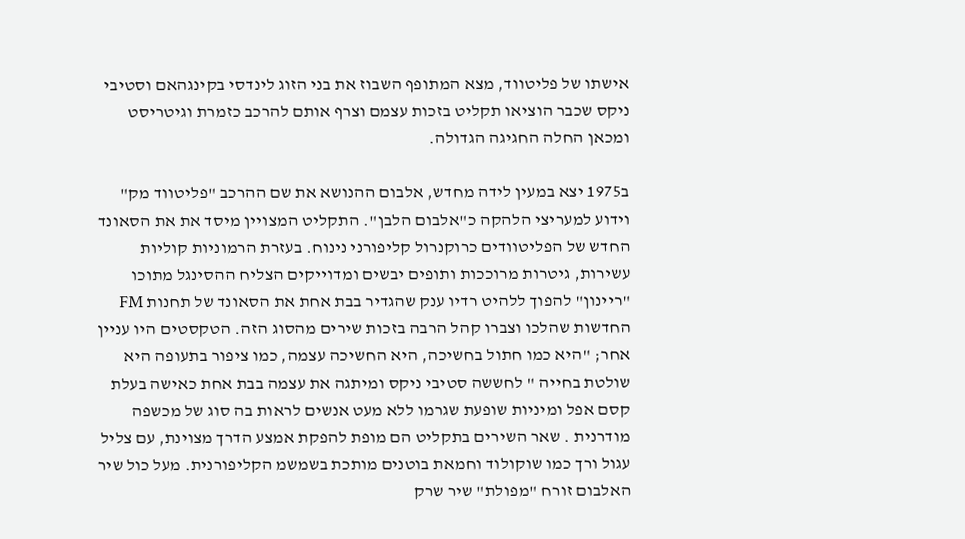אישתו של פליטווד, מצא המתופף השבוז את בני הזוג לינדסי בקינגהאם וסטיבי ניקס שכבר הוציאו תקליט בזכות עצמם וצרף אותם להרכב כזמרת וגיטריסט ומכאן החלה החגיגה הגדולה.

ב1975 יצא במעין לידה מחדש, אלבום ההנושא את שם ההרכב "פליטווד מק" וידוע למעריצי הלהקה כ"אלבום הלבן". התקליט המצויין מיסד את את הסאונד החדש של הפליטוודים כרוקנרול קליפורני נינוח. בעזרת הרמוניות קוליות עשירות, גיטרות מרוככות ותופים יבשים ומדוייקים הצליח ההסינגל מתוכו "ריינון" להפוך ללהיט רדיו ענק שהגדיר בבת אחת את הסאונד של תחנות FM החדשות שהלכו וצברו קהל הרבה בזכות שירים מהסוג הזה. הטקסטים היו עניין אחר; "היא כמו חתול בחשיכה, היא החשיכה עצמה, כמו ציפור בתעופה היא שולטת בחייה " לחששה סטיבי ניקס ומיתגה את עצמה בבת אחת כאישה בעלת קסם אפל ומיניות שופעת שגרמו ללא מעט אנשים לראות בה סוג של מכשפה מודרנית . שאר השירים בתקליט הם מופת להפקת אמצע הדרך מצוינת, עם צליל עגול ורך כמו שוקולוד וחמאת בוטנים מותכת בשמשמ הקליפורנית. מעל כול שיר האלבום זורח "מפולת" שיר שרק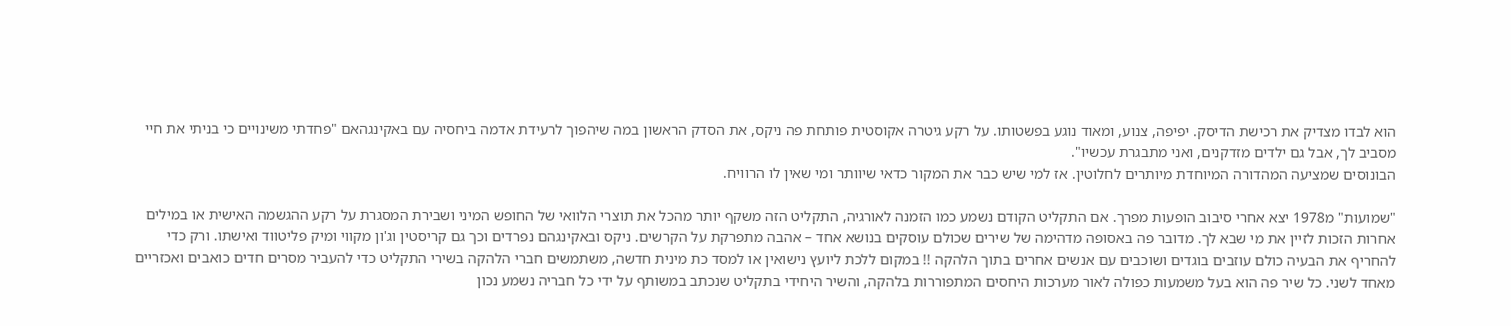הוא לבדו מצדיק את רכישת הדיסק. יפיפה, צנוע, ומאוד נוגע בפשטותו. על רקע גיטרה אקוסטית פותחת פה ניקס, את הסדק הראשון במה שיהפוך לרעידת אדמה ביחסיה עם באקינגהאם "פחדתי משינויים כי בניתי את חיי מסביב לך, אבל גם ילדים מזדקנים, ואני מתבגרת עכשיו".
הבונוסים שמציעה המהדורה המיוחדת מיותרים לחלוטין. אז למי שיש כבר את המקור כדאי שיוותר ומי שאין לו הרוויח.

"שמועות" מ1978 יצא אחרי סיבוב הופעות מפרך. אם התקליט הקודם נשמע כמו הזמנה לאורגיה, התקליט הזה משקף יותר מהכל את תוצרי הלוואי של החופש המיני ושבירת המסגרת על רקע ההגשמה האישית או במילים אחרות הזכות לזיין את מי שבא לך. מדובר פה באסופה מדהימה של שירים שכולם עוסקים בנושא אחד – אהבה מתפרקת על הקרשים. ניקס ובאקינגהם נפרדים וכך גם קריסטין וג'ון מקווי ומיק פליטווד ואישתו. ורק כדי להחריף את הבעיה כולם עוזבים בוגדים ושוכבים עם אנשים אחרים בתוך הלהקה !! במקום ללכת ליועץ נישואין או למסד כת מינית חדשה, משתמשים חברי הלהקה בשירי התקליט כדי להעביר מסרים חדים כואבים ואכזריים מאחד לשני. כל שיר פה הוא בעל משמעות כפולה לאור מערכות היחסים המתפוררות בלהקה, והשיר היחידי בתקליט שנכתב במשותף על ידי כל חבריה נשמע נכון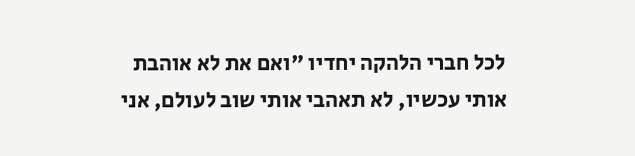לכל חברי הלהקה יחדיו "ואם את לא אוהבת אותי עכשיו, לא תאהבי אותי שוב לעולם, אני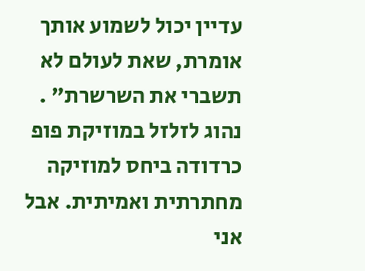עדיין יכול לשמוע אותך אומרת, שאת לעולם לא תשברי את השרשרת" .
נהוג לזלזל במוזיקת פופ כרדודה ביחס למוזיקה מחתרתית ואמיתית. אבל אני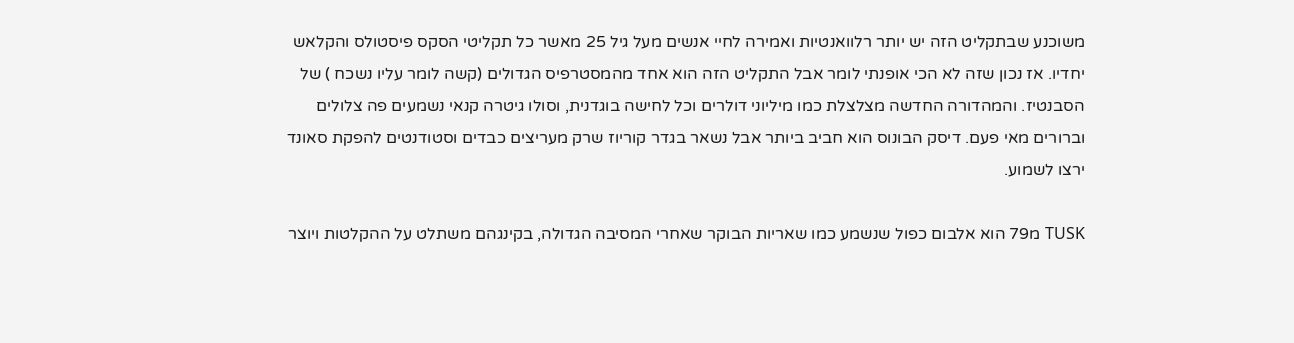משוכנע שבתקליט הזה יש יותר רלוואנטיות ואמירה לחיי אנשים מעל גיל 25 מאשר כל תקליטי הסקס פיסטולס והקלאש יחדיו. אז נכון שזה לא הכי אופנתי לומר אבל התקליט הזה הוא אחד מהמסטרפיס הגדולים (קשה לומר עליו נשכח ) של הסבנטיז. והמהדורה החדשה מצלצלת כמו מיליוני דולרים וכל לחישה בוגדנית, וסולו גיטרה קנאי נשמעים פה צלולים וברורים מאי פעם. דיסק הבונוס הוא חביב ביותר אבל נשאר בגדר קוריוז שרק מעריצים כבדים וסטודנטים להפקת סאונד ירצו לשמוע.

TUSK מ79 הוא אלבום כפול שנשמע כמו שאריות הבוקר שאחרי המסיבה הגדולה, בקינגהם משתלט על ההקלטות ויוצר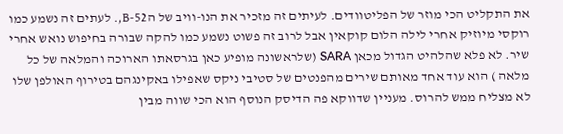את התקליט הכי מוזר של הפליטוודים. לעיתים זה מזכיר את הנו-וויב של הB-52,. לעתים זה נשמע כמו רוקסי מיוזיק אחרי לילה הלום קוקאין אבל לרוב זה פשוט נשמע כמו להקה שבורה בחיפוש נואש אחרי שיר. לא פלא שהלהיט הגדול מכאן SARA (שלראשונה מופיע כאן בגרסאתו הארוכה והמלאה של כל מלאה ) הוא עוד אחד מאותם שירים מהפנטים של סטיבי ניקס שאפילו באקינגהם בטירוף האולפן שלו לא מצליח ממש להרוס. מעניין שדווקא פה הדיסק הנוסף הוא הכי שווה מבין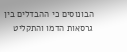הבונוסים כי ההבדלים בין גרסאות הדמו והתקליט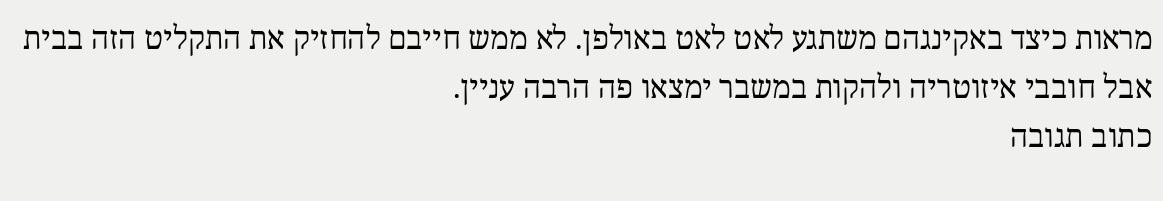מראות כיצד באקינגהם משתגע לאט לאט באולפן. לא ממש חייבם להחזיק את התקליט הזה בבית אבל חובבי איזוטריה ולהקות במשבר ימצאו פה הרבה עניין.
כתוב תגובה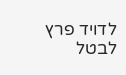לדויד פרץ לבטל